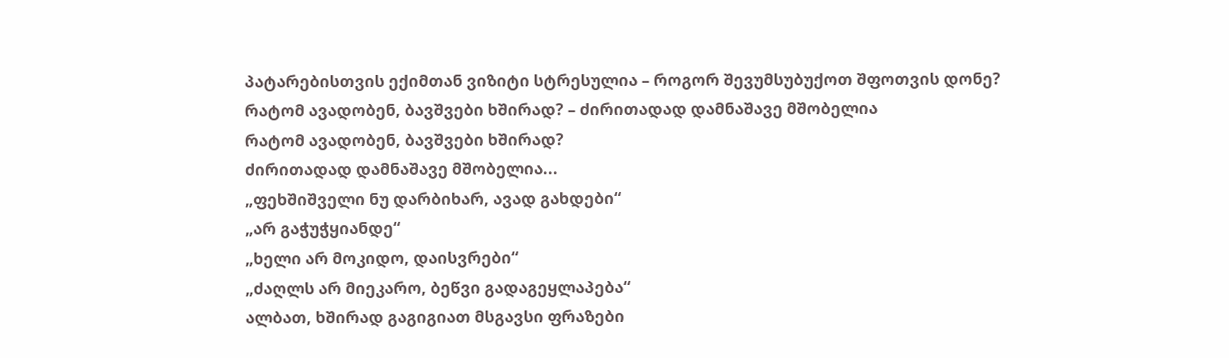პატარებისთვის ექიმთან ვიზიტი სტრესულია – როგორ შევუმსუბუქოთ შფოთვის დონე?
რატომ ავადობენ, ბავშვები ხშირად? – ძირითადად დამნაშავე მშობელია
რატომ ავადობენ, ბავშვები ხშირად?
ძირითადად დამნაშავე მშობელია...
„ფეხშიშველი ნუ დარბიხარ, ავად გახდები“
„არ გაჭუჭყიანდე“
„ხელი არ მოკიდო, დაისვრები“
„ძაღლს არ მიეკარო, ბეწვი გადაგეყლაპება“
ალბათ, ხშირად გაგიგიათ მსგავსი ფრაზები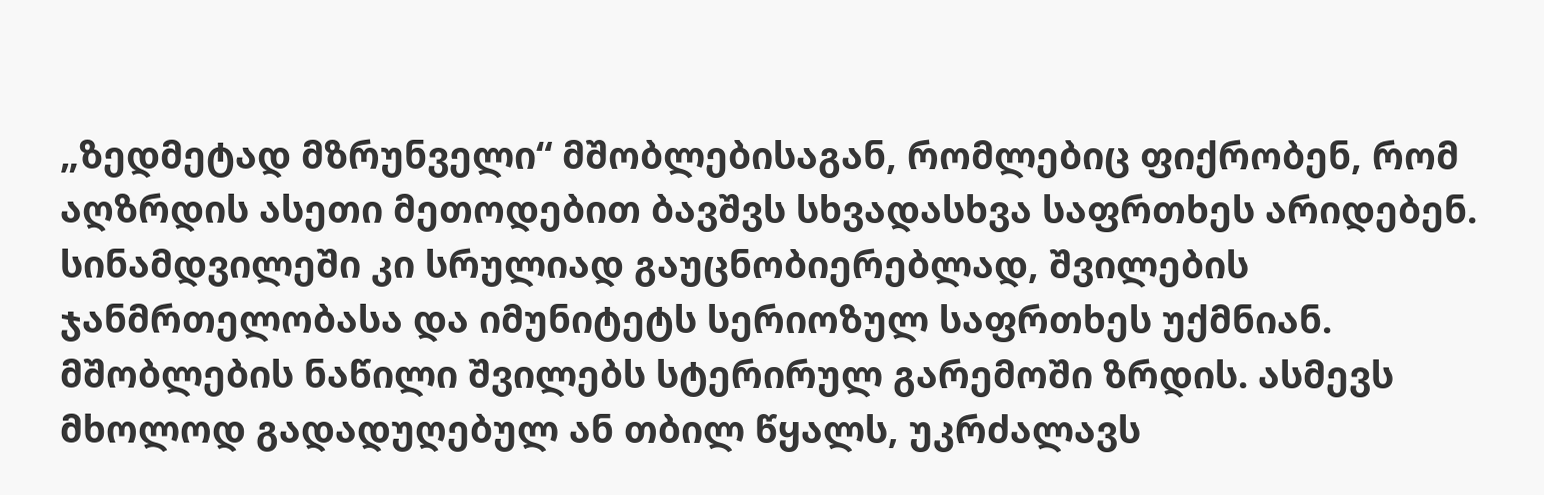„ზედმეტად მზრუნველი“ მშობლებისაგან, რომლებიც ფიქრობენ, რომ აღზრდის ასეთი მეთოდებით ბავშვს სხვადასხვა საფრთხეს არიდებენ. სინამდვილეში კი სრულიად გაუცნობიერებლად, შვილების ჯანმრთელობასა და იმუნიტეტს სერიოზულ საფრთხეს უქმნიან.
მშობლების ნაწილი შვილებს სტერირულ გარემოში ზრდის. ასმევს მხოლოდ გადადუღებულ ან თბილ წყალს, უკრძალავს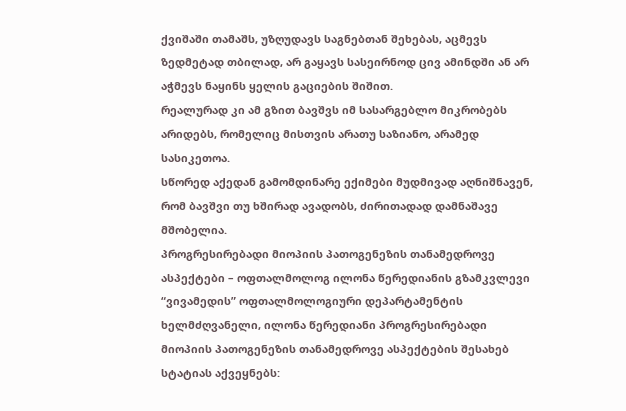ქვიშაში თამაშს, უზღუდავს საგნებთან შეხებას, აცმევს ზედმეტად თბილად, არ გაყავს სასეირნოდ ცივ ამინდში ან არ აჭმევს ნაყინს ყელის გაციების შიშით.
რეალურად კი ამ გზით ბავშვს იმ სასარგებლო მიკრობებს არიდებს, რომელიც მისთვის არათუ საზიანო, არამედ სასიკეთოა.
სწორედ აქედან გამომდინარე ექიმები მუდმივად აღნიშნავენ, რომ ბავშვი თუ ხშირად ავადობს, ძირითადად დამნაშავე მშობელია.
პროგრესირებადი მიოპიის პათოგენეზის თანამედროვე ასპექტები – ოფთალმოლოგ ილონა წერედიანის გზამკვლევი
“ვივამედის” ოფთალმოლოგიური დეპარტამენტის ხელმძღვანელი, ილონა წერედიანი პროგრესირებადი მიოპიის პათოგენეზის თანამედროვე ასპექტების შესახებ სტატიას აქვეყნებს: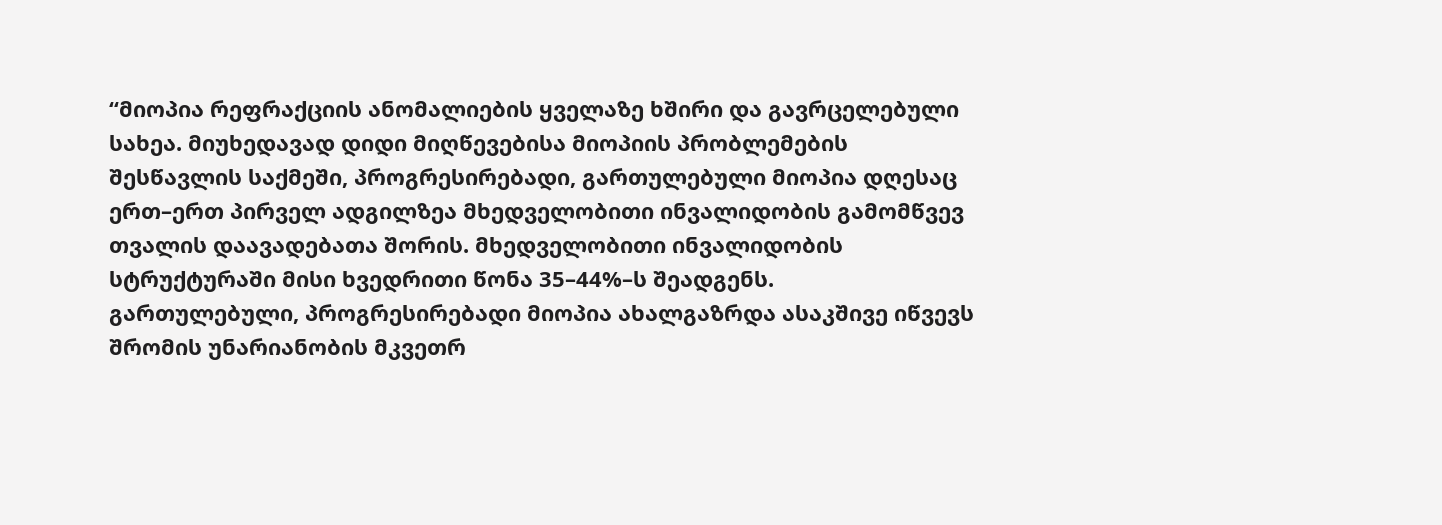“მიოპია რეფრაქციის ანომალიების ყველაზე ხშირი და გავრცელებული სახეა. მიუხედავად დიდი მიღწევებისა მიოპიის პრობლემების შესწავლის საქმეში, პროგრესირებადი, გართულებული მიოპია დღესაც ერთ–ერთ პირველ ადგილზეა მხედველობითი ინვალიდობის გამომწვევ თვალის დაავადებათა შორის. მხედველობითი ინვალიდობის სტრუქტურაში მისი ხვედრითი წონა 35–44%–ს შეადგენს.
გართულებული, პროგრესირებადი მიოპია ახალგაზრდა ასაკშივე იწვევს შრომის უნარიანობის მკვეთრ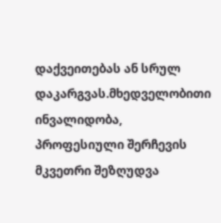დაქვეითებას ან სრულ დაკარგვას.მხედველობითი ინვალიდობა, პროფესიული შერჩევის მკვეთრი შეზღუდვა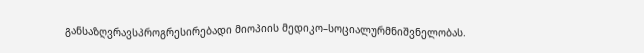განსაზღვრავსპროგრესირებადი მიოპიის მედიკო–სოციალურმნიშვნელობას.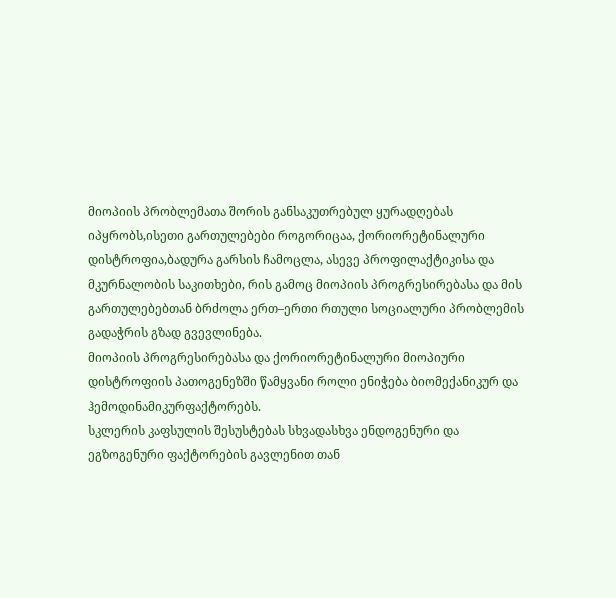მიოპიის პრობლემათა შორის განსაკუთრებულ ყურადღებას იპყრობს,ისეთი გართულებები როგორიცაა, ქორიორეტინალური დისტროფია,ბადურა გარსის ჩამოცლა, ასევე პროფილაქტიკისა და მკურნალობის საკითხები, რის გამოც მიოპიის პროგრესირებასა და მის გართულებებთან ბრძოლა ერთ–ერთი რთული სოციალური პრობლემის გადაჭრის გზად გვევლინება.
მიოპიის პროგრესირებასა და ქორიორეტინალური მიოპიური დისტროფიის პათოგენეზში წამყვანი როლი ენიჭება ბიომექანიკურ და ჰემოდინამიკურფაქტორებს.
სკლერის კაფსულის შესუსტებას სხვადასხვა ენდოგენური და ეგზოგენური ფაქტორების გავლენით თან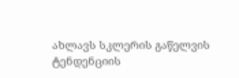ახლავს სკლერის გაწელვის ტენდენციის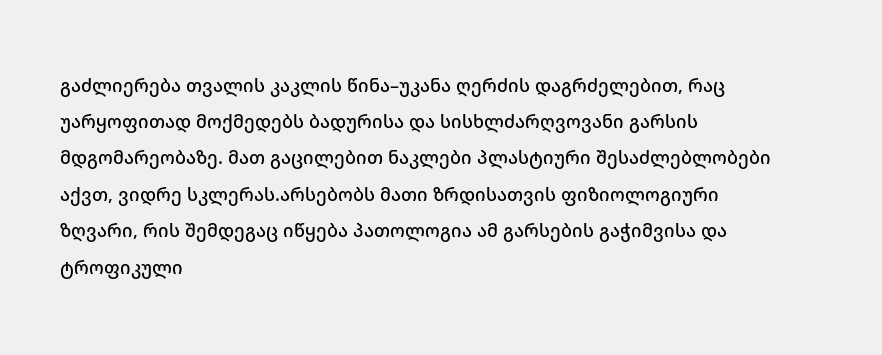გაძლიერება თვალის კაკლის წინა–უკანა ღერძის დაგრძელებით, რაც უარყოფითად მოქმედებს ბადურისა და სისხლძარღვოვანი გარსის მდგომარეობაზე. მათ გაცილებით ნაკლები პლასტიური შესაძლებლობები აქვთ, ვიდრე სკლერას.არსებობს მათი ზრდისათვის ფიზიოლოგიური ზღვარი, რის შემდეგაც იწყება პათოლოგია ამ გარსების გაჭიმვისა და ტროფიკული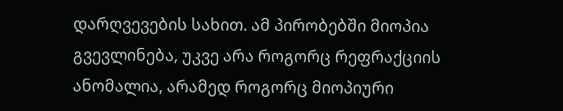დარღვევების სახით. ამ პირობებში მიოპია გვევლინება, უკვე არა როგორც რეფრაქციის ანომალია, არამედ როგორც მიოპიური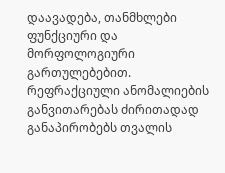დაავადება, თანმხლები ფუნქციური და მორფოლოგიური გართულებებით.
რეფრაქციული ანომალიების განვითარებას ძირითადად განაპირობებს თვალის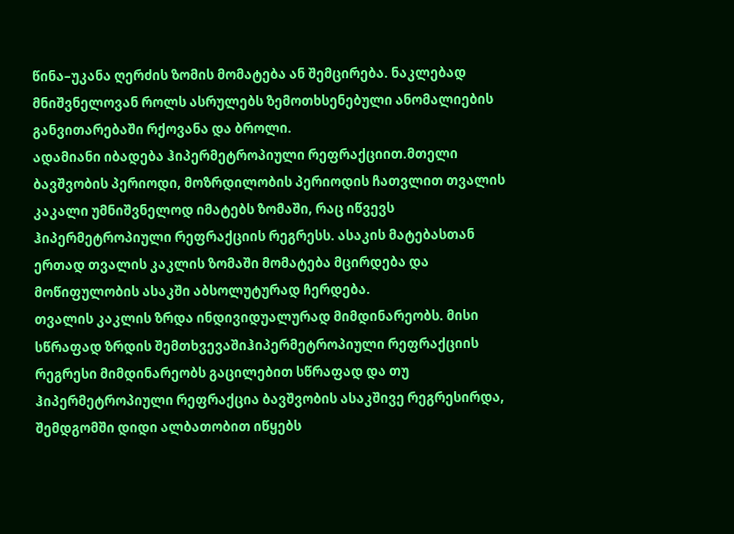წინა–უკანა ღერძის ზომის მომატება ან შემცირება. ნაკლებად მნიშვნელოვან როლს ასრულებს ზემოთხსენებული ანომალიების განვითარებაში რქოვანა და ბროლი.
ადამიანი იბადება ჰიპერმეტროპიული რეფრაქციით.მთელი ბავშვობის პერიოდი, მოზრდილობის პერიოდის ჩათვლით თვალის კაკალი უმნიშვნელოდ იმატებს ზომაში, რაც იწვევს ჰიპერმეტროპიული რეფრაქციის რეგრესს. ასაკის მატებასთან ერთად თვალის კაკლის ზომაში მომატება მცირდება და მოწიფულობის ასაკში აბსოლუტურად ჩერდება.
თვალის კაკლის ზრდა ინდივიდუალურად მიმდინარეობს. მისი სწრაფად ზრდის შემთხვევაშიჰიპერმეტროპიული რეფრაქციის რეგრესი მიმდინარეობს გაცილებით სწრაფად და თუ ჰიპერმეტროპიული რეფრაქცია ბავშვობის ასაკშივე რეგრესირდა, შემდგომში დიდი ალბათობით იწყებს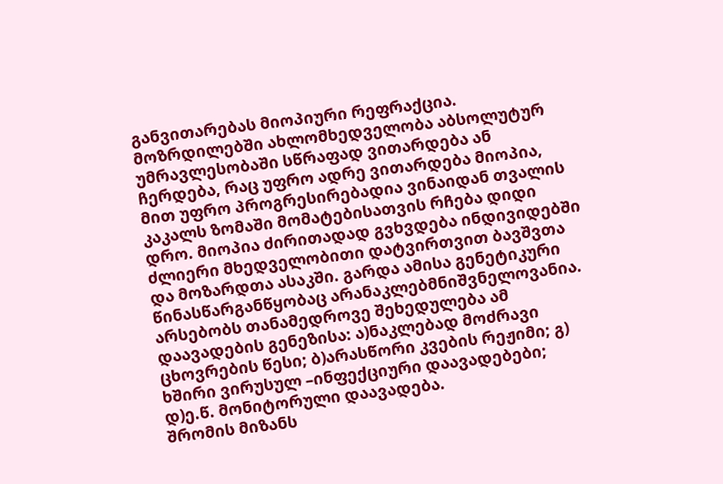განვითარებას მიოპიური რეფრაქცია. მოზრდილებში ახლომხედველობა აბსოლუტურ უმრავლესობაში სწრაფად ვითარდება ან ჩერდება, რაც უფრო ადრე ვითარდება მიოპია, მით უფრო პროგრესირებადია ვინაიდან თვალის კაკალს ზომაში მომატებისათვის რჩება დიდი დრო. მიოპია ძირითადად გვხვდება ინდივიდებში ძლიერი მხედველობითი დატვირთვით ბავშვთა და მოზარდთა ასაკში. გარდა ამისა გენეტიკური წინასწარგანწყობაც არანაკლებმნიშვნელოვანია. არსებობს თანამედროვე შეხედულება ამ დაავადების გენეზისა: ა)ნაკლებად მოძრავი ცხოვრების წესი; ბ)არასწორი კვების რეჟიმი; გ) ხშირი ვირუსულ –ინფექციური დაავადებები; დ)ე.წ. მონიტორული დაავადება.
შრომის მიზანს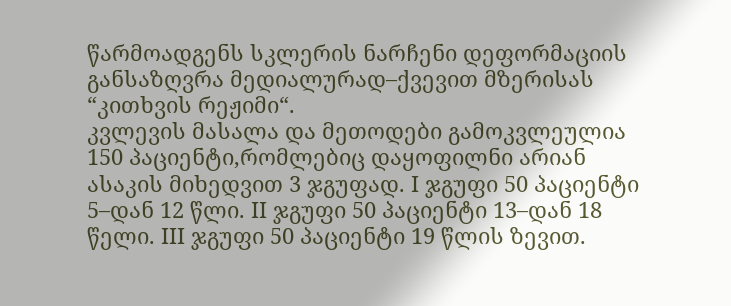წარმოადგენს სკლერის ნარჩენი დეფორმაციის განსაზღვრა მედიალურად–ქვევით მზერისას “კითხვის რეჟიმი“.
კვლევის მასალა და მეთოდები გამოკვლეულია 150 პაციენტი,რომლებიც დაყოფილნი არიან ასაკის მიხედვით 3 ჯგუფად. I ჯგუფი 50 პაციენტი 5–დან 12 წლი. II ჯგუფი 50 პაციენტი 13–დან 18 წელი. III ჯგუფი 50 პაციენტი 19 წლის ზევით.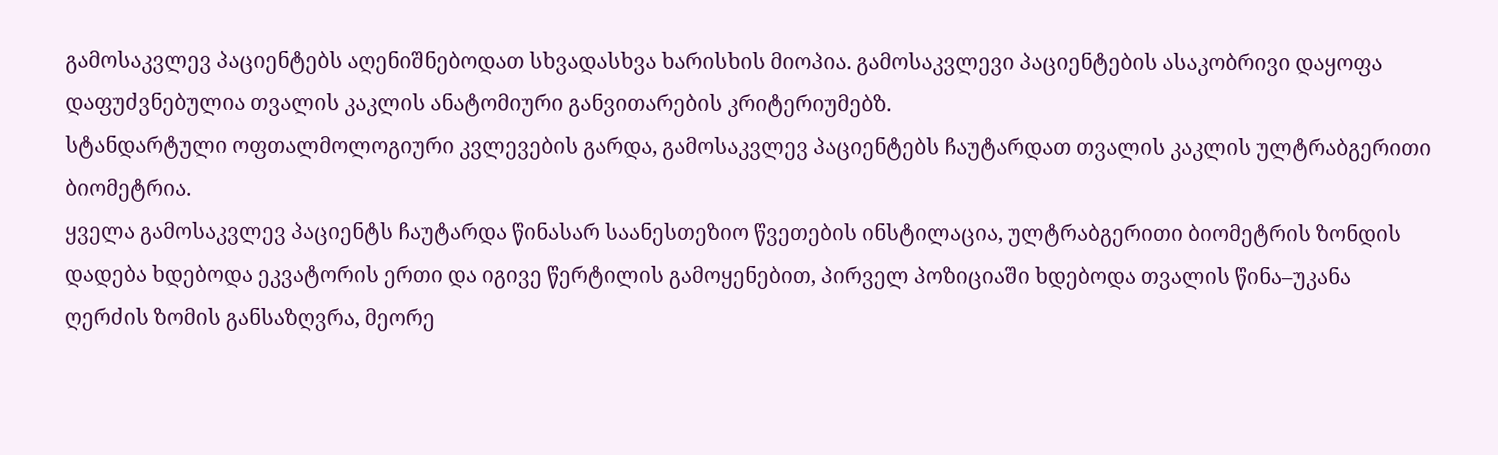გამოსაკვლევ პაციენტებს აღენიშნებოდათ სხვადასხვა ხარისხის მიოპია. გამოსაკვლევი პაციენტების ასაკობრივი დაყოფა დაფუძვნებულია თვალის კაკლის ანატომიური განვითარების კრიტერიუმებზ.
სტანდარტული ოფთალმოლოგიური კვლევების გარდა, გამოსაკვლევ პაციენტებს ჩაუტარდათ თვალის კაკლის ულტრაბგერითი ბიომეტრია.
ყველა გამოსაკვლევ პაციენტს ჩაუტარდა წინასარ საანესთეზიო წვეთების ინსტილაცია, ულტრაბგერითი ბიომეტრის ზონდის დადება ხდებოდა ეკვატორის ერთი და იგივე წერტილის გამოყენებით, პირველ პოზიციაში ხდებოდა თვალის წინა–უკანა ღერძის ზომის განსაზღვრა, მეორე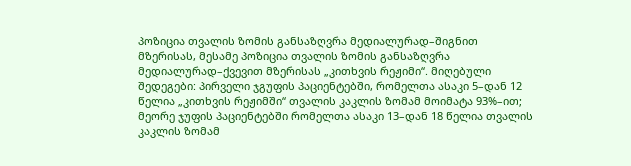პოზიცია თვალის ზომის განსაზღვრა მედიალურად–შიგნით მზერისას, მესამე პოზიცია თვალის ზომის განსაზღვრა მედიალურად–ქვევით მზერისას „კითხვის რეჟიმი“. მიღებული შედეგები: პირველი ჯგუფის პაციენტებში, რომელთა ასაკი 5–დან 12 წელია „კითხვის რეჟიმში“ თვალის კაკლის ზომამ მოიმატა 93%–ით; მეორე ჯუფის პაციენტებში რომელთა ასაკი 13–დან 18 წელია თვალის კაკლის ზომამ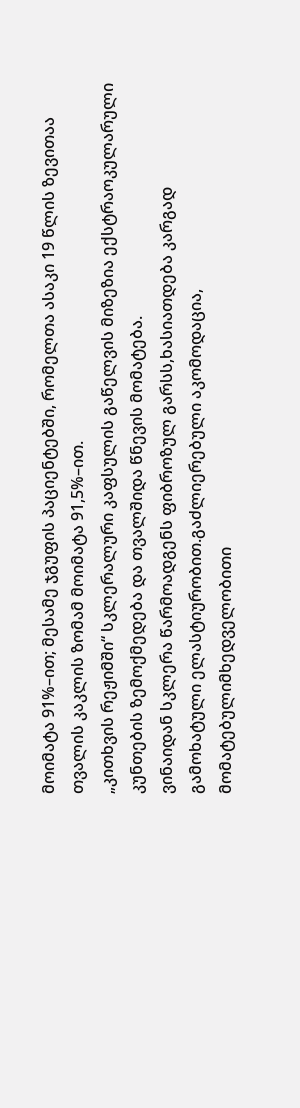მოიმატა 91%–ით; მესამე ჯგუფის პაციენტებში, რომელთა ასაკი 19 წლის ზევითაა თვალის კაკლის ზომამ მოიმატა 91,5%–ით.
„კითხვის რეჟიმში“ სკლერალური კაფსულის გაწელვის მიზეზია ექსტრაოკულარული კუნთების ზემოქმედება და თვალშიდა წნევის მომატება.
ვინაიდან სკლერა წარმოადგენს ფიბროზულ გარსს,ხასიათდება კარგად გამოხატული ელასტიურობით.გაძლიერებული აკომოდაცია, მომატებულიმხედველობითი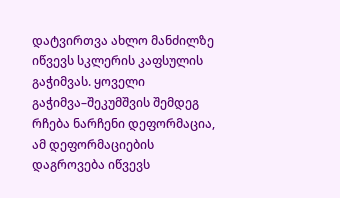დატვირთვა ახლო მანძილზე იწვევს სკლერის კაფსულის გაჭიმვას. ყოველი გაჭიმვა–შეკუმშვის შემდეგ რჩება ნარჩენი დეფორმაცია, ამ დეფორმაციების დაგროვება იწვევს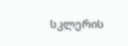სკლერის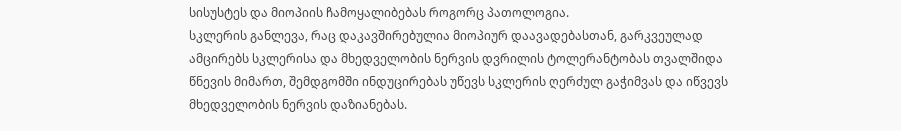სისუსტეს და მიოპიის ჩამოყალიბებას როგორც პათოლოგია.
სკლერის განლევა, რაც დაკავშირებულია მიოპიურ დაავადებასთან, გარკვეულად ამცირებს სკლერისა და მხედველობის ნერვის დვრილის ტოლერანტობას თვალშიდა წნევის მიმართ, შემდგომში ინდუცირებას უწევს სკლერის ღერძულ გაჭიმვას და იწვევს მხედველობის ნერვის დაზიანებას.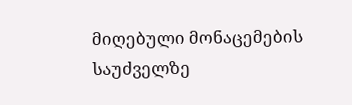მიღებული მონაცემების საუძველზე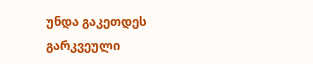უნდა გაკეთდეს გარკვეული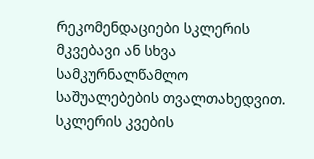რეკომენდაციები სკლერის მკვებავი ან სხვა სამკურნალწამლო საშუალებების თვალთახედვით. სკლერის კვების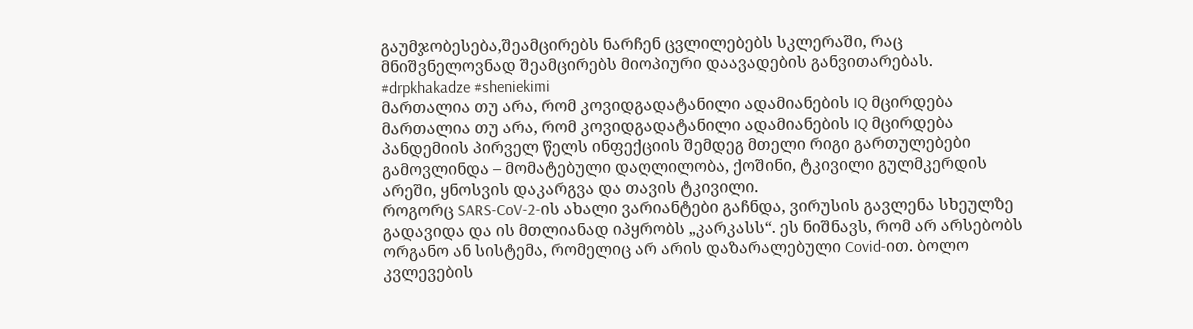გაუმჯობესება,შეამცირებს ნარჩენ ცვლილებებს სკლერაში, რაც მნიშვნელოვნად შეამცირებს მიოპიური დაავადების განვითარებას.
#drpkhakadze #sheniekimi
მართალია თუ არა, რომ კოვიდგადატანილი ადამიანების IQ მცირდება
მართალია თუ არა, რომ კოვიდგადატანილი ადამიანების IQ მცირდება
პანდემიის პირველ წელს ინფექციის შემდეგ მთელი რიგი გართულებები გამოვლინდა – მომატებული დაღლილობა, ქოშინი, ტკივილი გულმკერდის არეში, ყნოსვის დაკარგვა და თავის ტკივილი.
როგორც SARS-CoV-2-ის ახალი ვარიანტები გაჩნდა, ვირუსის გავლენა სხეულზე გადავიდა და ის მთლიანად იპყრობს „კარკასს“. ეს ნიშნავს, რომ არ არსებობს ორგანო ან სისტემა, რომელიც არ არის დაზარალებული Covid-ით. ბოლო კვლევების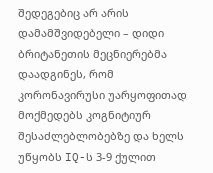შედეგებიც არ არის დამამშვიდებელი – დიდი ბრიტანეთის მეცნიერებმა დაადგინეს, რომ კორონავირუსი უარყოფითად მოქმედებს კოგნიტიურ შესაძლებლობებზე და ხელს უწყობს IQ-ს 3-9 ქულით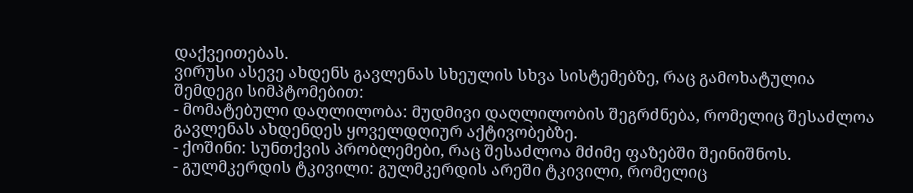დაქვეითებას.
ვირუსი ასევე ახდენს გავლენას სხეულის სხვა სისტემებზე, რაც გამოხატულია შემდეგი სიმპტომებით:
- მომატებული დაღლილობა: მუდმივი დაღლილობის შეგრძნება, რომელიც შესაძლოა გავლენას ახდენდეს ყოველდღიურ აქტივობებზე.
- ქოშინი: სუნთქვის პრობლემები, რაც შესაძლოა მძიმე ფაზებში შეინიშნოს.
- გულმკერდის ტკივილი: გულმკერდის არეში ტკივილი, რომელიც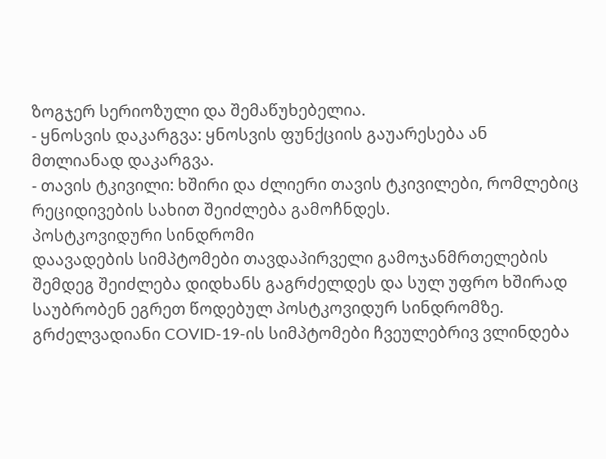ზოგჯერ სერიოზული და შემაწუხებელია.
- ყნოსვის დაკარგვა: ყნოსვის ფუნქციის გაუარესება ან მთლიანად დაკარგვა.
- თავის ტკივილი: ხშირი და ძლიერი თავის ტკივილები, რომლებიც რეციდივების სახით შეიძლება გამოჩნდეს.
პოსტკოვიდური სინდრომი
დაავადების სიმპტომები თავდაპირველი გამოჯანმრთელების შემდეგ შეიძლება დიდხანს გაგრძელდეს და სულ უფრო ხშირად საუბრობენ ეგრეთ წოდებულ პოსტკოვიდურ სინდრომზე. გრძელვადიანი COVID-19-ის სიმპტომები ჩვეულებრივ ვლინდება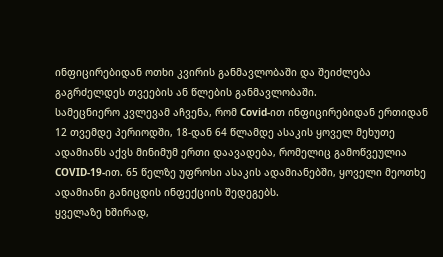ინფიცირებიდან ოთხი კვირის განმავლობაში და შეიძლება გაგრძელდეს თვეების ან წლების განმავლობაში.
სამეცნიერო კვლევამ აჩვენა, რომ Covid-ით ინფიცირებიდან ერთიდან 12 თვემდე პერიოდში, 18-დან 64 წლამდე ასაკის ყოველ მეხუთე ადამიანს აქვს მინიმუმ ერთი დაავადება, რომელიც გამოწვეულია COVID-19-ით. 65 წელზე უფროსი ასაკის ადამიანებში, ყოველი მეოთხე ადამიანი განიცდის ინფექციის შედეგებს.
ყველაზე ხშირად,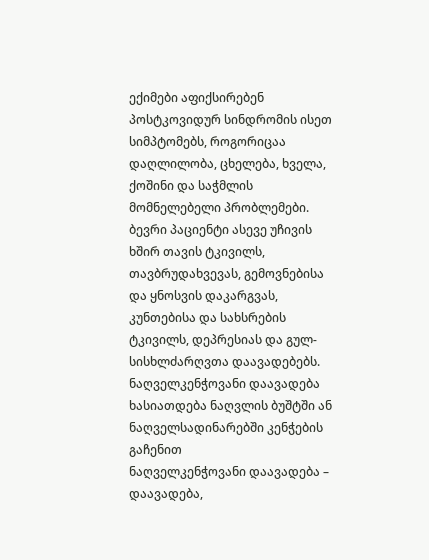ექიმები აფიქსირებენ პოსტკოვიდურ სინდრომის ისეთ სიმპტომებს, როგორიცაა
დაღლილობა, ცხელება, ხველა, ქოშინი და საჭმლის მომნელებელი პრობლემები. ბევრი პაციენტი ასევე უჩივის ხშირ თავის ტკივილს, თავბრუდახვევას, გემოვნებისა და ყნოსვის დაკარგვას, კუნთებისა და სახსრების ტკივილს, დეპრესიას და გულ-სისხლძარღვთა დაავადებებს.
ნაღველკენჭოვანი დაავადება ხასიათდება ნაღვლის ბუშტში ან ნაღველსადინარებში კენჭების გაჩენით
ნაღველკენჭოვანი დაავადება – დაავადება,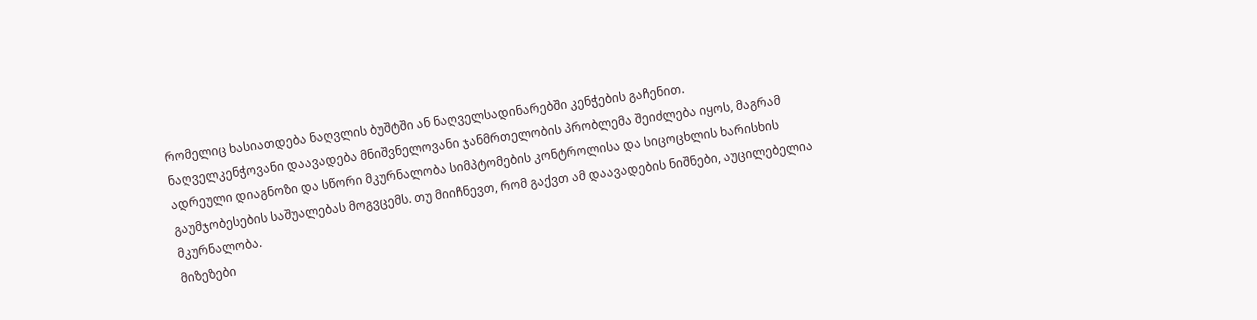რომელიც ხასიათდება ნაღვლის ბუშტში ან ნაღველსადინარებში კენჭების გაჩენით.
ნაღველკენჭოვანი დაავადება მნიშვნელოვანი ჯანმრთელობის პრობლემა შეიძლება იყოს, მაგრამ ადრეული დიაგნოზი და სწორი მკურნალობა სიმპტომების კონტროლისა და სიცოცხლის ხარისხის გაუმჯობესების საშუალებას მოგვცემს. თუ მიიჩნევთ, რომ გაქვთ ამ დაავადების ნიშნები, აუცილებელია მკურნალობა.
მიზეზები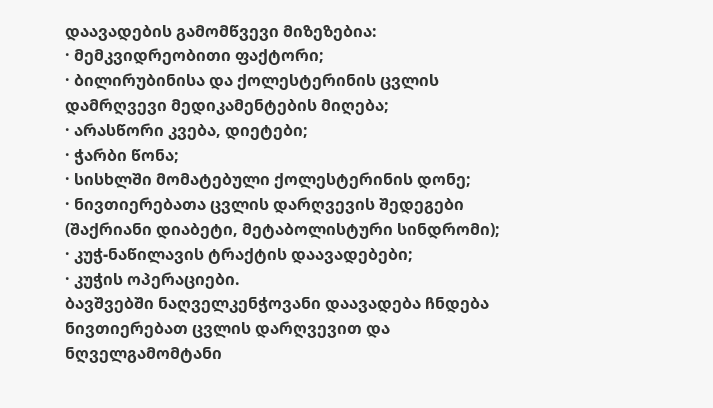დაავადების გამომწვევი მიზეზებია:
· მემკვიდრეობითი ფაქტორი;
· ბილირუბინისა და ქოლესტერინის ცვლის დამრღვევი მედიკამენტების მიღება;
· არასწორი კვება, დიეტები;
· ჭარბი წონა;
· სისხლში მომატებული ქოლესტერინის დონე;
· ნივთიერებათა ცვლის დარღვევის შედეგები (შაქრიანი დიაბეტი, მეტაბოლისტური სინდრომი);
· კუჭ-ნაწილავის ტრაქტის დაავადებები;
· კუჭის ოპერაციები.
ბავშვებში ნაღველკენჭოვანი დაავადება ჩნდება ნივთიერებათ ცვლის დარღვევით და ნღველგამომტანი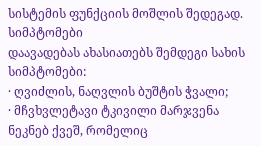სისტემის ფუნქციის მოშლის შედეგად.
სიმპტომები
დაავადებას ახასიათებს შემდეგი სახის სიმპტომები:
· ღვიძლის, ნაღვლის ბუშტის ჭვალი;
· მჩვხვლეტავი ტკივილი მარჯვენა ნეკნებ ქვეშ, რომელიც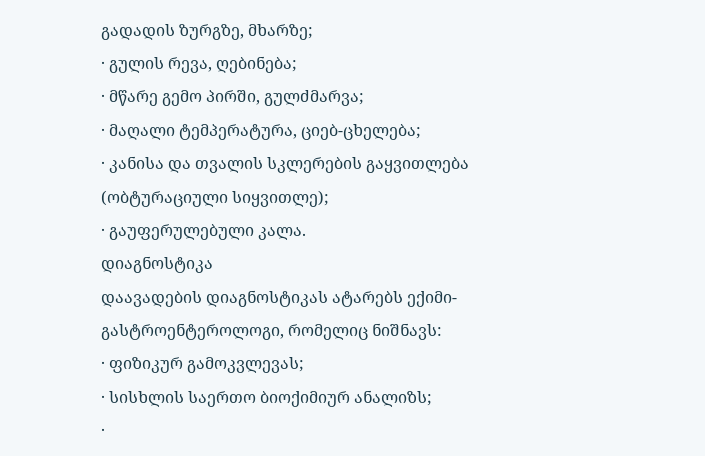გადადის ზურგზე, მხარზე;
· გულის რევა, ღებინება;
· მწარე გემო პირში, გულძმარვა;
· მაღალი ტემპერატურა, ციებ-ცხელება;
· კანისა და თვალის სკლერების გაყვითლება (ობტურაციული სიყვითლე);
· გაუფერულებული კალა.
დიაგნოსტიკა
დაავადების დიაგნოსტიკას ატარებს ექიმი-გასტროენტეროლოგი, რომელიც ნიშნავს:
· ფიზიკურ გამოკვლევას;
· სისხლის საერთო ბიოქიმიურ ანალიზს;
·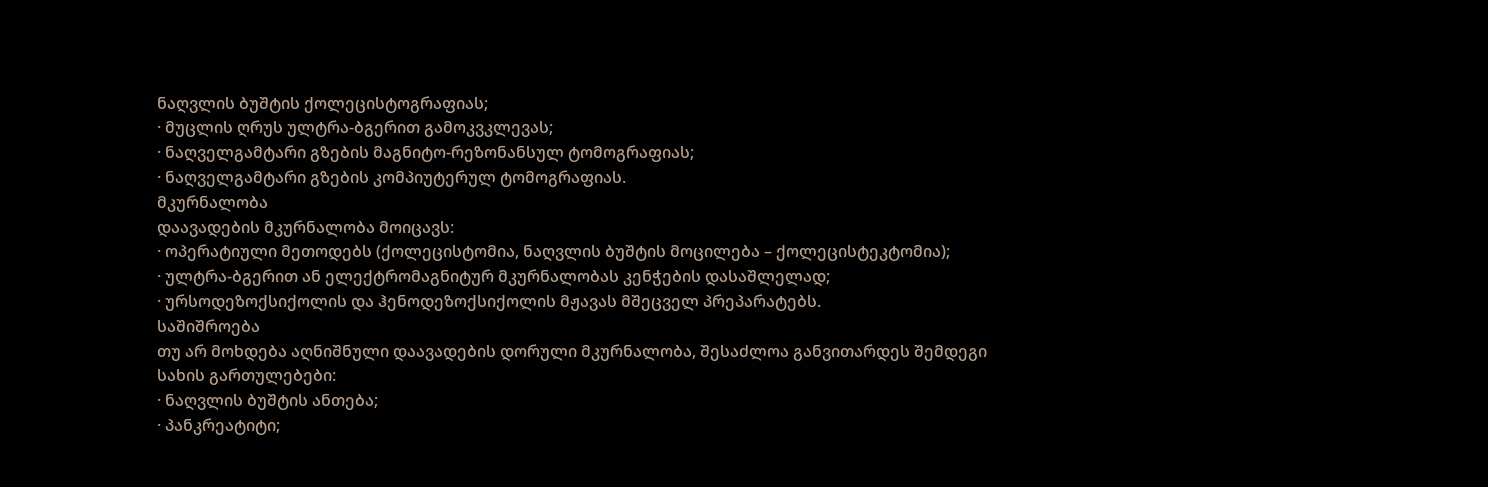ნაღვლის ბუშტის ქოლეცისტოგრაფიას;
· მუცლის ღრუს ულტრა-ბგერით გამოკვკლევას;
· ნაღველგამტარი გზების მაგნიტო-რეზონანსულ ტომოგრაფიას;
· ნაღველგამტარი გზების კომპიუტერულ ტომოგრაფიას.
მკურნალობა
დაავადების მკურნალობა მოიცავს:
· ოპერატიული მეთოდებს (ქოლეცისტომია, ნაღვლის ბუშტის მოცილება – ქოლეცისტეკტომია);
· ულტრა-ბგერით ან ელექტრომაგნიტურ მკურნალობას კენჭების დასაშლელად;
· ურსოდეზოქსიქოლის და ჰენოდეზოქსიქოლის მჟავას მშეცველ პრეპარატებს.
საშიშროება
თუ არ მოხდება აღნიშნული დაავადების დორული მკურნალობა, შესაძლოა განვითარდეს შემდეგი სახის გართულებები:
· ნაღვლის ბუშტის ანთება;
· პანკრეატიტი;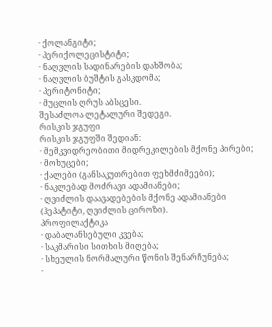· ქოლანგიტი;
· პერიქოლეცისტიტი;
· ნაღვლის სადინარების დახშობა;
· ნაღვლის ბუშტის გასკდომა;
· პერიტონიტი;
· მუცლის ღრუს აბსცესი.
შესაძლოა ლეტალური შედეგი.
რისკის ჯგუფი
რისკის ჯგუფში შედიან:
· მემკვიდრეობითი მიდრეკილების მქონე პირები;
· მოხუცები;
· ქალები (განსაკუთრებით ფეხმძიმეები);
· ნაკლებად მოძრავი ადამიანები;
· ღვიძლის დაავადებების მქონე ადამიანები (ჰეპატიტი, ღვიძლის ციროზი).
პროფილაქტიკა
· დაბალანსებული კვება;
· საკმარისი სითხის მიღება;
· სხეულის ნორმალური წონის შენარჩუნება;
·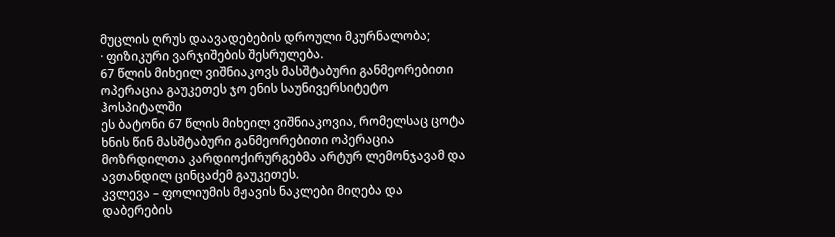მუცლის ღრუს დაავადებების დროული მკურნალობა;
· ფიზიკური ვარჯიშების შესრულება.
67 წლის მიხეილ ვიშნიაკოვს მასშტაბური განმეორებითი ოპერაცია გაუკეთეს ჯო ენის საუნივერსიტეტო ჰოსპიტალში
ეს ბატონი 67 წლის მიხეილ ვიშნიაკოვია, რომელსაც ცოტა ხნის წინ მასშტაბური განმეორებითი ოპერაცია მოზრდილთა კარდიოქირურგებმა არტურ ლემონჯავამ და ავთანდილ ცინცაძემ გაუკეთეს.
კვლევა – ფოლიუმის მჟავის ნაკლები მიღება და დაბერების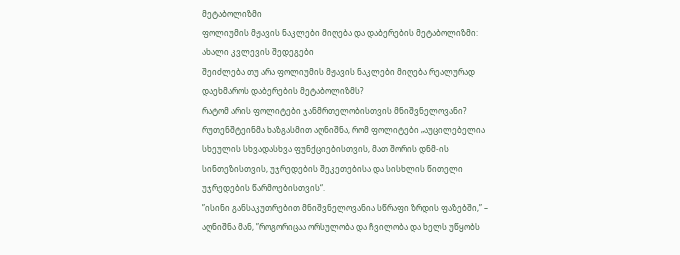მეტაბოლიზმი
ფოლიუმის მჟავის ნაკლები მიღება და დაბერების მეტაბოლიზმი: ახალი კვლევის შედეგები
შეიძლება თუ არა ფოლიუმის მჟავის ნაკლები მიღება რეალურად დაეხმაროს დაბერების მეტაბოლიზმს?
რატომ არის ფოლიტები ჯანმრთელობისთვის მნიშვნელოვანი?
რუთენშტეინმა ხაზგასმით აღნიშნა, რომ ფოლიტები „აუცილებელია სხეულის სხვადასხვა ფუნქციებისთვის, მათ შორის დნმ-ის სინთეზისთვის, უჯრედების შეკეთებისა და სისხლის წითელი უჯრედების წარმოებისთვის“.
”ისინი განსაკუთრებით მნიშვნელოვანია სწრაფი ზრდის ფაზებში,” – აღნიშნა მან, ”როგორიცაა ორსულობა და ჩვილობა და ხელს უწყობს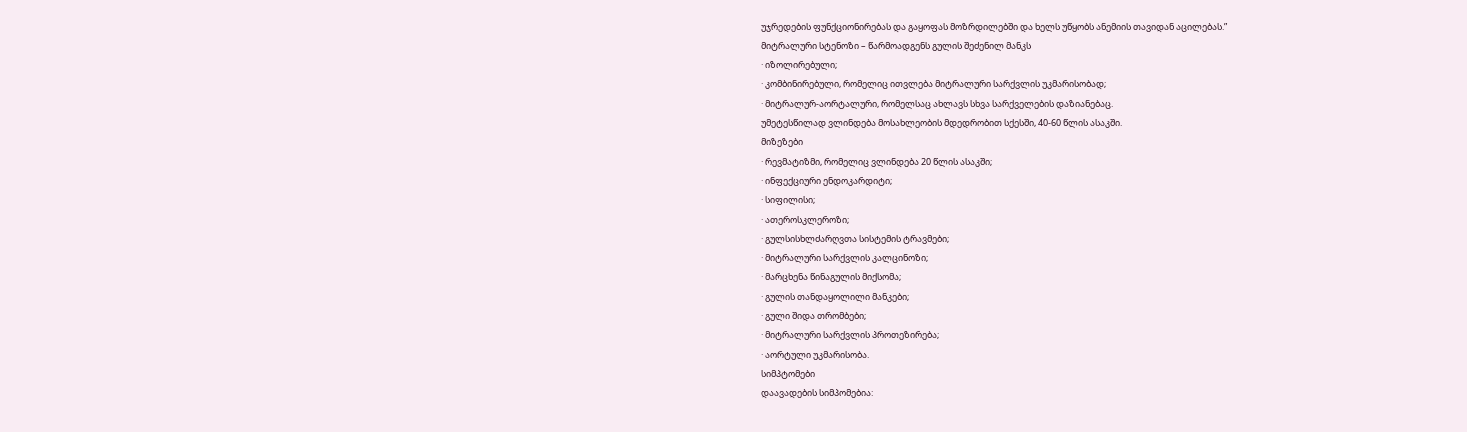უჯრედების ფუნქციონირებას და გაყოფას მოზრდილებში და ხელს უწყობს ანემიის თავიდან აცილებას.”
მიტრალური სტენოზი – წარმოადგენს გულის შეძენილ მანკს
· იზოლირებული;
· კომბინირებული, რომელიც ითვლება მიტრალური სარქვლის უკმარისობად;
· მიტრალურ-აორტალური, რომელსაც ახლავს სხვა სარქველების დაზიანებაც.
უმეტესწილად ვლინდება მოსახლეობის მდედრობით სქესში, 40-60 წლის ასაკში.
მიზეზები
· რევმატიზმი, რომელიც ვლინდება 20 წლის ასაკში;
· ინფექციური ენდოკარდიტი;
· სიფილისი;
· ათეროსკლეროზი;
· გულსისხლძარღვთა სისტემის ტრავმები;
· მიტრალური სარქვლის კალცინოზი;
· მარცხენა წინაგულის მიქსომა;
· გულის თანდაყოლილი მანკები;
· გული შიდა თრომბები;
· მიტრალური სარქვლის პროთეზირება;
· აორტული უკმარისობა.
სიმპტომები
დაავადების სიმპომებია: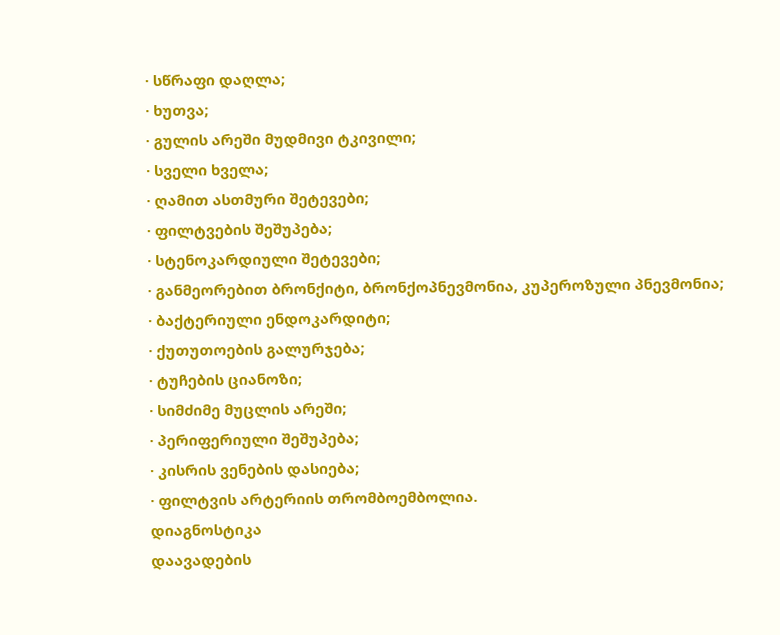· სწრაფი დაღლა;
· ხუთვა;
· გულის არეში მუდმივი ტკივილი;
· სველი ხველა;
· ღამით ასთმური შეტევები;
· ფილტვების შეშუპება;
· სტენოკარდიული შეტევები;
· განმეორებით ბრონქიტი, ბრონქოპნევმონია, კუპეროზული პნევმონია;
· ბაქტერიული ენდოკარდიტი;
· ქუთუთოების გალურჯება;
· ტუჩების ციანოზი;
· სიმძიმე მუცლის არეში;
· პერიფერიული შეშუპება;
· კისრის ვენების დასიება;
· ფილტვის არტერიის თრომბოემბოლია.
დიაგნოსტიკა
დაავადების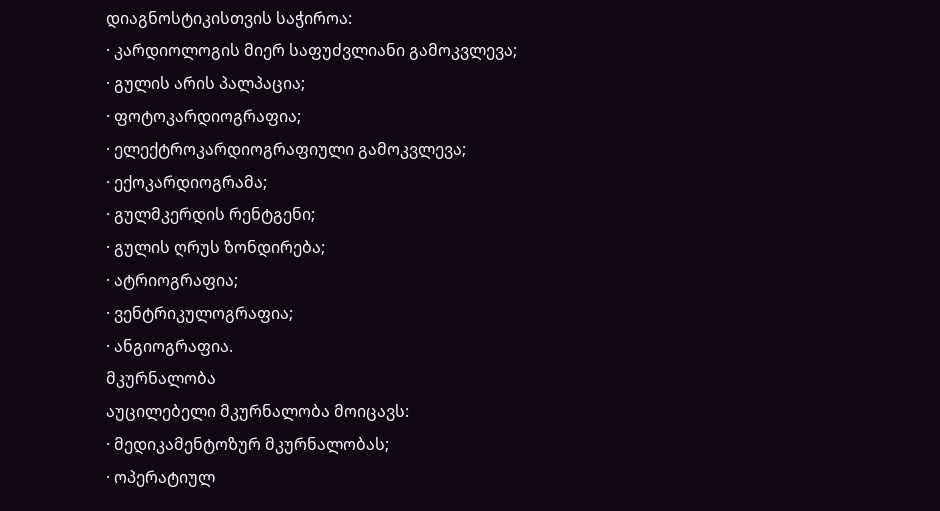დიაგნოსტიკისთვის საჭიროა:
· კარდიოლოგის მიერ საფუძვლიანი გამოკვლევა;
· გულის არის პალპაცია;
· ფოტოკარდიოგრაფია;
· ელექტროკარდიოგრაფიული გამოკვლევა;
· ექოკარდიოგრამა;
· გულმკერდის რენტგენი;
· გულის ღრუს ზონდირება;
· ატრიოგრაფია;
· ვენტრიკულოგრაფია;
· ანგიოგრაფია.
მკურნალობა
აუცილებელი მკურნალობა მოიცავს:
· მედიკამენტოზურ მკურნალობას;
· ოპერატიულ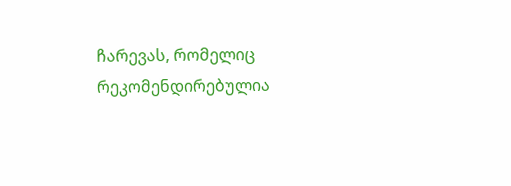ჩარევას, რომელიც რეკომენდირებულია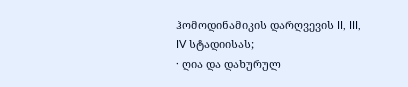ჰომოდინამიკის დარღვევის II, III, IV სტადიისას;
· ღია და დახურულ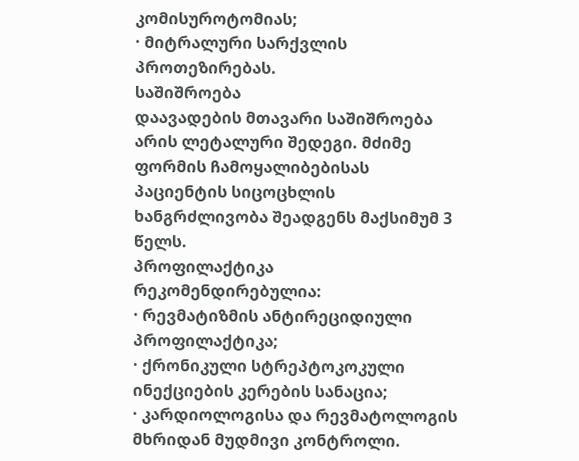კომისუროტომიას;
· მიტრალური სარქვლის პროთეზირებას.
საშიშროება
დაავადების მთავარი საშიშროება არის ლეტალური შედეგი. მძიმე ფორმის ჩამოყალიბებისას პაციენტის სიცოცხლის ხანგრძლივობა შეადგენს მაქსიმუმ 3 წელს.
პროფილაქტიკა
რეკომენდირებულია:
· რევმატიზმის ანტირეციდიული პროფილაქტიკა;
· ქრონიკული სტრეპტოკოკული ინექციების კერების სანაცია;
· კარდიოლოგისა და რევმატოლოგის მხრიდან მუდმივი კონტროლი.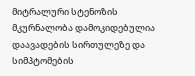მიტრალური სტენოზის მკურნალობა დამოკიდებულია დაავადების სირთულეზე და სიმპტომების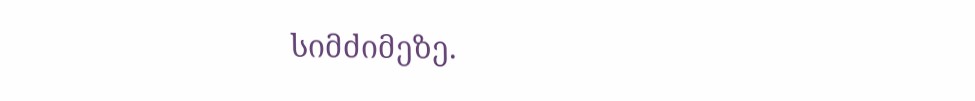სიმძიმეზე.